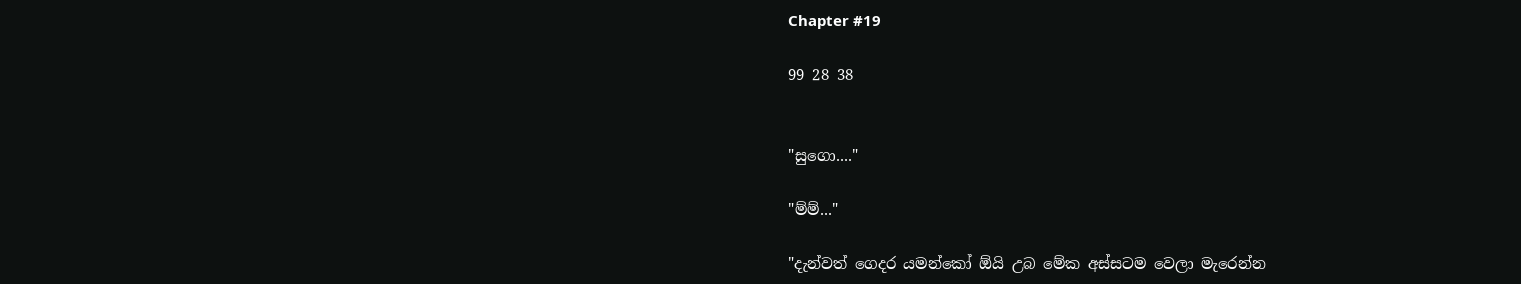Chapter #19

99 28 38


"සුගො...."

"ම්ම්..."

"දැන්වත් ගෙදර යමන්කෝ ඕයි උබ මේක අස්සටම වෙලා මැරෙන්න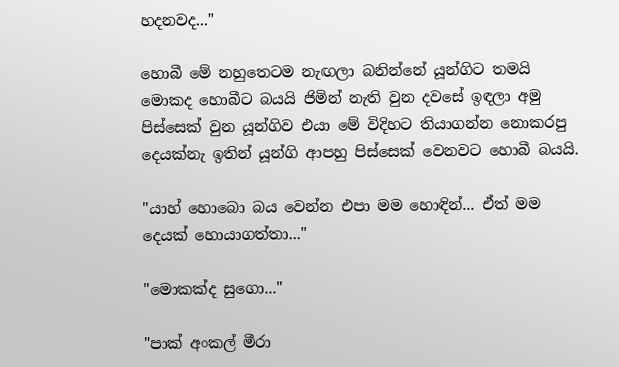හදනවද..."

හොබී මේ නහුතෙටම නැඟලා බනින්නේ යූන්ගිට තමයි මොකද හොබීට බයයි ජිමින් නැති වුන දවසේ ඉඳලා අමු පිස්සෙක් වුන යූන්ගිව එයා මේ විදිහට තියාගන්න නොකරපු දෙයක්නැ ඉතින් යූන්ගි ආපහු පිස්සෙක් වෙනවට හොබී බයයි.

"යාහ් හොබො බය වෙන්න එපා මම හොඳින්... ඒත් මම දෙයක් හොයාගත්තා..."

"මොකක්ද සුගො..."

"පාක් අංකල් මීරා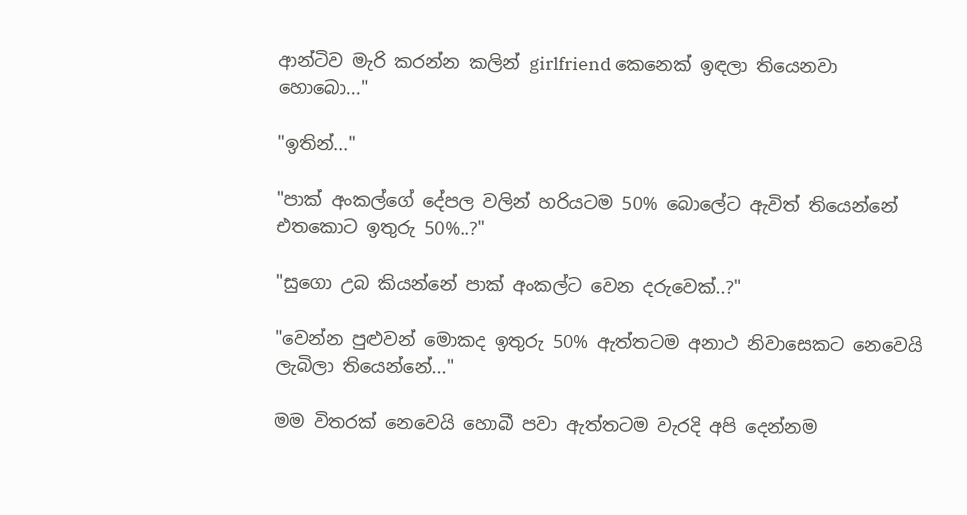ආන්ටිව මැරි කරන්න කලින් girlfriend කෙනෙක් ඉඳලා තියෙනවා හොබො..."

"ඉතින්..."

"පාක් අංකල්ගේ දේපල වලින් හරියටම 50% බොලේට ඇවිත් තියෙන්නේ එතකොට ඉතුරු 50%..?"

"සුගො උබ කියන්නේ පාක් අංකල්ට වෙන දරුවෙක්..?"

"වෙන්න පුළුවන් මොකද ඉතුරු 50% ඇත්තටම අනාථ නිවාසෙකට නෙවෙයි ලැබිලා තියෙන්නේ..."

මම විතරක් නෙවෙයි හොබී පවා ඇත්තටම වැරදි අපි දෙන්නම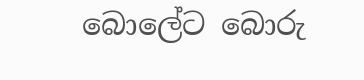බොලේට බොරු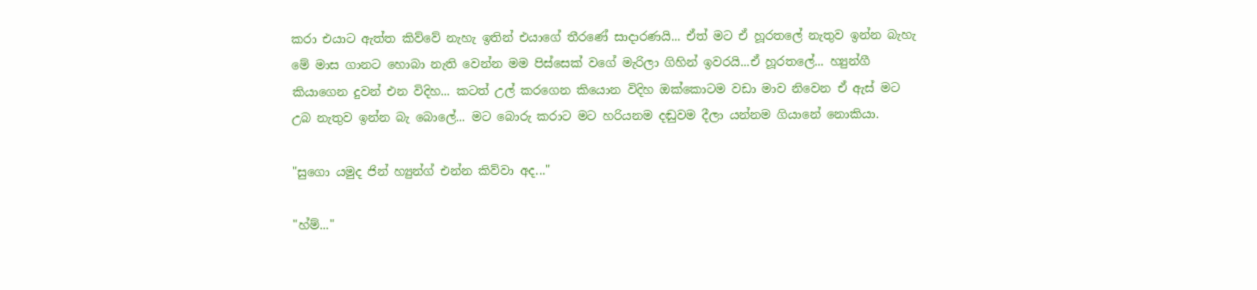කරා එයාට ඇත්ත කිව්වේ නැහැ ඉතින් එයාගේ තීරණේ සාදාරණයි... ඒත් මට ඒ හූරතලේ නැතුව ඉන්න බැහැ මේ මාස ගානට හොබා නැති වෙන්න මම පිස්සෙක් වගේ මැරිලා ගිහින් ඉවරයි...ඒ හූරතලේ... හ්‍යුන්ගී කියාගෙන දුවන් එන විදිහ... කටත් උල් කරගෙන කියොන විදිහ ඔක්කොටම වඩා මාව නිවෙන ඒ ඇස් මට උබ නැතුව ඉන්න බැ බොලේ... මට බොරු කරාට මට හරියනම දඬුවම දීලා යන්නම ගියානේ නොකියා.

"සුගො යමුද ජින් හ්‍යුන්ග් එන්න කිව්වා අද..."

"හ්ම්..."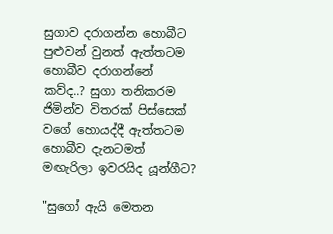සුගාව දරාගන්න හොබීට පුළුවන් වුනත් ඇත්තටම හොබීව දරාගන්නේ කව්ද..? සුගා තනිකරම ජිමින්ව විතරක් පිස්සෙක් වගේ හොයද්දී ඇත්තටම හොබීව දැනටමත් මඟැරිලා ඉවරයිද යූන්ගීට?

"සුගෝ ඇයි මෙතන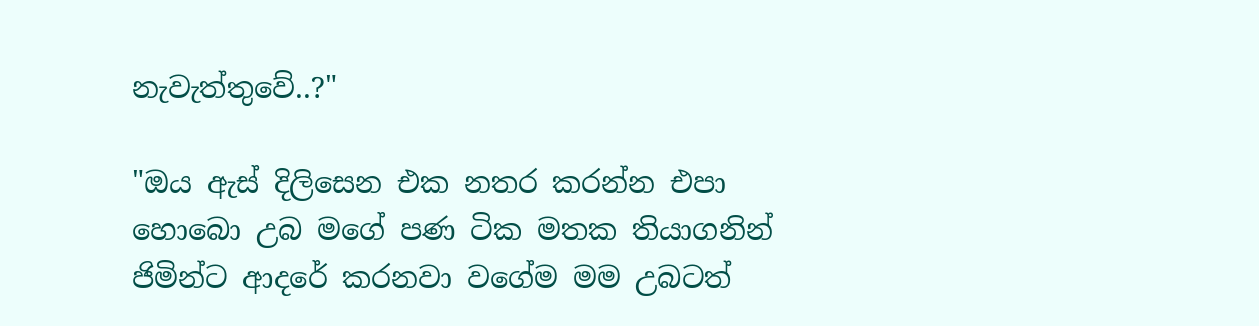නැවැත්තුවේ..?"

"ඔය ඇස් දිලිසෙන එක නතර කරන්න එපා හොබො උබ මගේ පණ ටික මතක තියාගනින් ජිමින්ට ආදරේ කරනවා වගේම මම උබටත්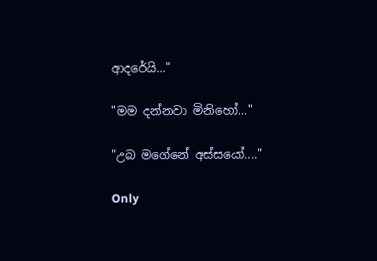ආදරේයි..."

"මම දන්නවා මිනිහෝ..."

"උබ මගේනේ අස්සයෝ...."

Only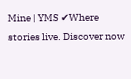Mine | YMS ✔Where stories live. Discover now